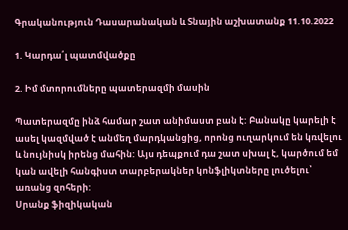Գրականություն Դասարանական և Տնային աշխատանք 11.10.2022

1. Կարդա՛լ պատմվածքը

2. Իմ մտորումները պատերազմի մասին

Պատերազմը ինձ համար շատ անիմաստ բան է: Բանակը կարելի է ասել կազմված է անմեղ մարդկանցից, որոնց ուղարկում են կռվելու և նույնիսկ իրենց մահին: Այս դեպքում դա շատ սխալ է, կարծում եմ կան ավելի հանգիստ տարբերակներ կոնֆլիկտները լուծելու՝ առանց զոհերի:
Սրանք ֆիզիկական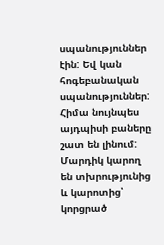սպանություններ էին: Եվ կան հոգեբանական սպանություններ: Հիմա նույնպես այդպիսի բաները շատ են լինում: Մարդիկ կարող են տխրությունից և կարոտից՝ կորցրած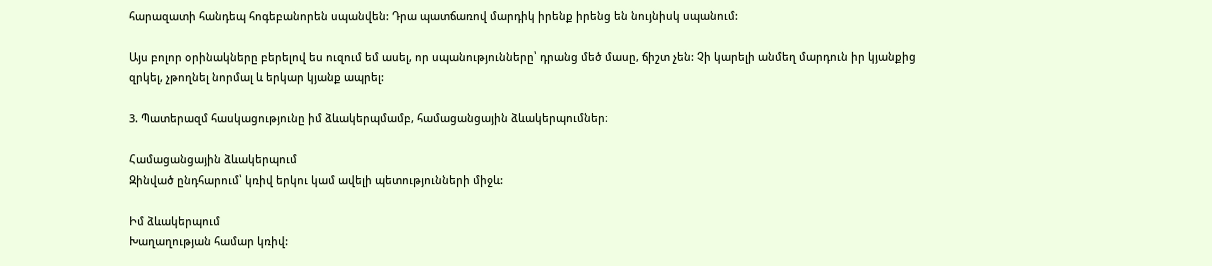հարազատի հանդեպ հոգեբանորեն սպանվեն: Դրա պատճառով մարդիկ իրենք իրենց են նույնիսկ սպանում:

Այս բոլոր օրինակները բերելով ես ուզում եմ ասել, որ սպանությունները՝ դրանց մեծ մասը, ճիշտ չեն: Չի կարելի անմեղ մարդուն իր կյանքից զրկել, չթողնել նորմալ և երկար կյանք ապրել:

3. Պատերազմ հասկացությունը իմ ձևակերպմամբ, համացանցային ձևակերպումներ։

Համացանցային ձևակերպում
Զինված ընդհարում՝ կռիվ երկու կամ ավելի պետությունների միջև:

Իմ ձևակերպում
Խաղաղության համար կռիվ: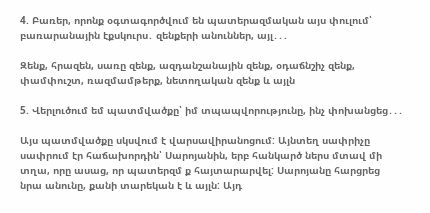4. Բառեր, որոնք օգտագործվում են պատերազմական այս փուլում՝ բառարանային էքսկուրս․ զենքերի անուններ, այլ․․․

Զենք, հրազեն, սառը զենք, ազդանշանային զենք, օդաճնշիչ զենք, փամփուշտ, ռազմամթերք, նետողական զենք և այլն

5. Վերլուծում եմ պատմվածքը՝ իմ տպապվորությունը, ինչ փոխանցեց․․․

Այս պատմվածքը սկսվում է վարսավիրանոցում: Այնտեղ սափրիչը սափրում էր հաճախորդին՝ Սարոյանին, երբ հանկարծ ներս մտավ մի տղա, որը ասաց, որ պատերզմ ք հայտարարվել: Սարոյանը հարցրեց նրա անունը, քանի տարեկան է և այլն: Այդ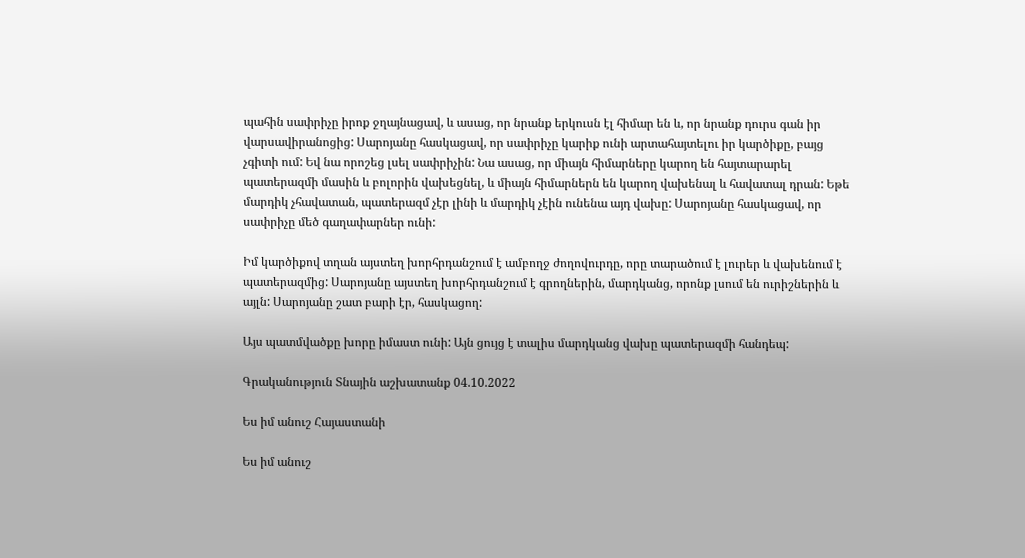պահին սափրիչը իրոք ջղայնացավ, և ասաց, որ նրանք երկուսն էլ հիմար են և, որ նրանք դուրս գան իր վարսավիրանոցից: Սարոյանը հասկացավ, որ սափրիչը կարիք ունի արտահայտելու իր կարծիքը, բայց չգիտի ում: Եվ նա որոշեց լսել սափրիչին: Նա ասաց, որ միայն հիմարները կարող են հայտարարել պատերազմի մասին և բոլորին վախեցնել, և միայն հիմարներն են կարող վախենալ և հավատալ դրան: Եթե մարդիկ չհավատան, պատերազմ չէր լինի և մարդիկ չէին ունենա այդ վախը: Սարոյանը հասկացավ, որ սափրիչը մեծ գաղափարներ ունի:

Իմ կարծիքով տղան այստեղ խորհրդանշում է ամբողջ ժողովուրդը, որը տարածում է լուրեր և վախենում է պատերազմից: Սարոյանը այստեղ խորհրդանշում է գրողներին, մարդկանց, որոնք լսում են ուրիշներին և այլն: Սարոյանը շատ բարի էր, հասկացող:

Այս պատմվածքը խորը իմաստ ունի: Այն ցույց է տալիս մարդկանց վախը պատերազմի հանդեպ:

Գրականություն Տնային աշխատանք 04.10.2022

Ես իմ անուշ Հայաստանի

Ես իմ անուշ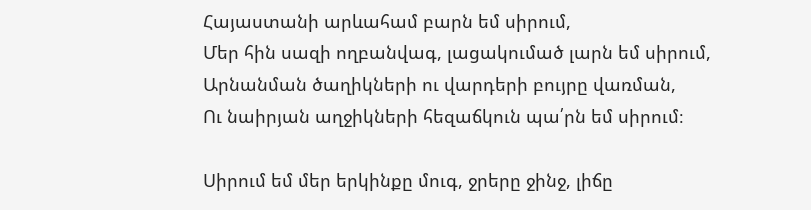Հայաստանի արևահամ բարն եմ սիրում,
Մեր հին սազի ողբանվագ, լացակումած լարն եմ սիրում,
Արնանման ծաղիկների ու վարդերի բույրը վառման,
Ու նաիրյան աղջիկների հեզաճկուն պա՛րն եմ սիրում։

Սիրում եմ մեր երկինքը մուգ, ջրերը ջինջ, լիճը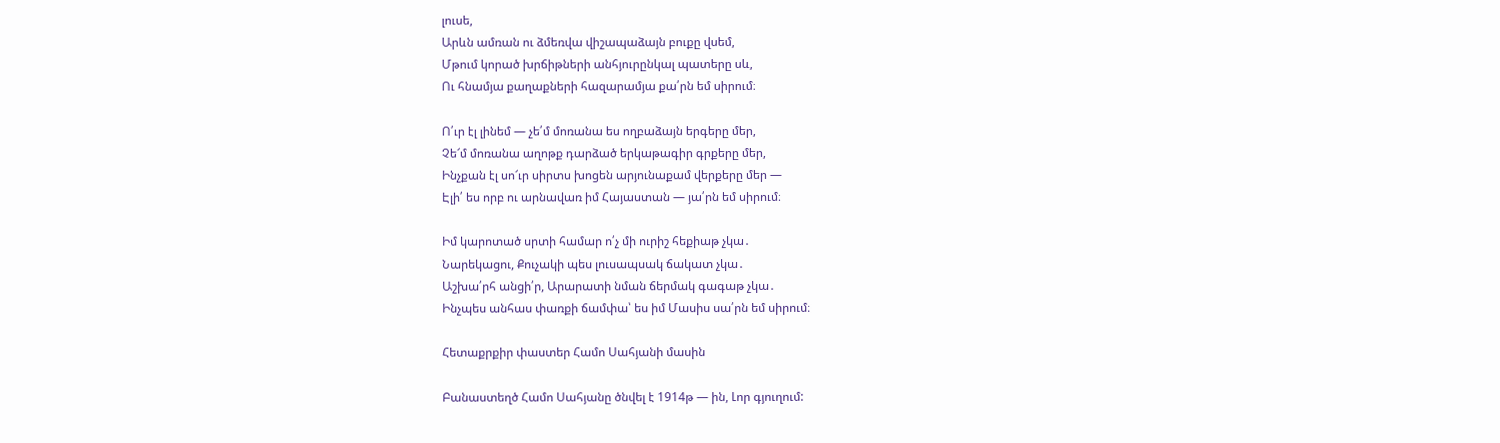լուսե,
Արևն ամռան ու ձմեռվա վիշապաձայն բուքը վսեմ,
Մթում կորած խրճիթների անհյուրընկալ պատերը սև,
Ու հնամյա քաղաքների հազարամյա քա՛րն եմ սիրում։

Ո՛ւր էլ լինեմ — չե՛մ մոռանա ես ողբաձայն երգերը մեր,
Չե՜մ մոռանա աղոթք դարձած երկաթագիր գրքերը մեր,
Ինչքան էլ սո՜ւր սիրտս խոցեն արյունաքամ վերքերը մեր —
Էլի՛ ես որբ ու արնավառ իմ Հայաստան — յա՛րն եմ սիրում։

Իմ կարոտած սրտի համար ո՛չ մի ուրիշ հեքիաթ չկա․
Նարեկացու, Քուչակի պես լուսապսակ ճակատ չկա․
Աշխա՛րհ անցի՛ր, Արարատի նման ճերմակ գագաթ չկա․
Ինչպես անհաս փառքի ճամփա՝ ես իմ Մասիս սա՛րն եմ սիրում։

Հետաքրքիր փաստեր Համո Սահյանի մասին

Բանաստեղծ Համո Սահյանը ծնվել է 1914թ — ին, Լոր գյուղում: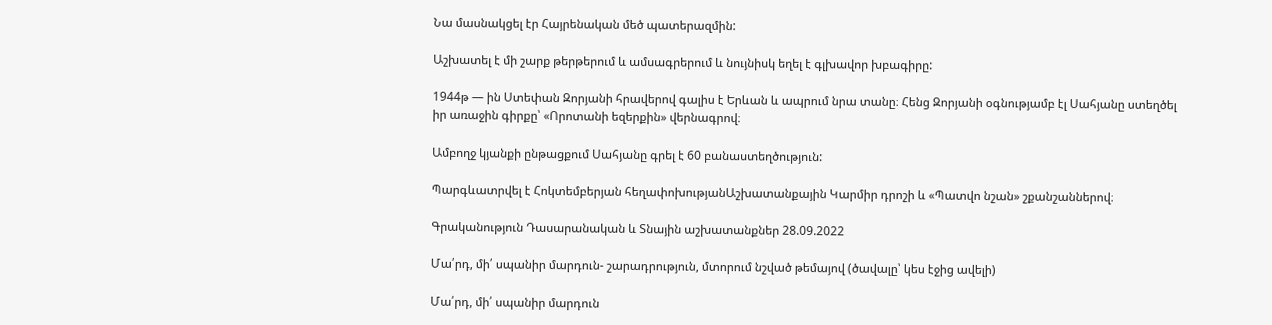Նա մասնակցել էր Հայրենական մեծ պատերազմին:

Աշխատել է մի շարք թերթերում և ամսագրերում և նույնիսկ եղել է գլխավոր խբագիրը:

1944թ — ին Ստեփան Զորյանի հրավերով գալիս է Երևան և ապրում նրա տանը։ Հենց Զորյանի օգնությամբ էլ Սահյանը ստեղծել իր առաջին գիրքը՝ «Որոտանի եզերքին» վերնագրով։

Ամբողջ կյանքի ընթացքում Սահյանը գրել է 60 բանաստեղծություն:

Պարգևատրվել է Հոկտեմբերյան հեղափոխությանԱշխատանքային Կարմիր դրոշի և «Պատվո նշան» շքանշաններով։

Գրականություն Դասարանական և Տնային աշխատանքներ 28.09.2022

Մա՛րդ, մի՛ սպանիր մարդուն- շարադրություն, մտորում նշված թեմայով (ծավալը՝ կես էջից ավելի)

Մա՛րդ, մի՛ սպանիր մարդուն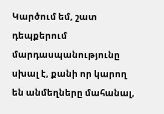Կարծում եմ, շատ դեպքերում մարդասպանությունը սխալ է, քանի որ կարող են անմեղները մահանալ,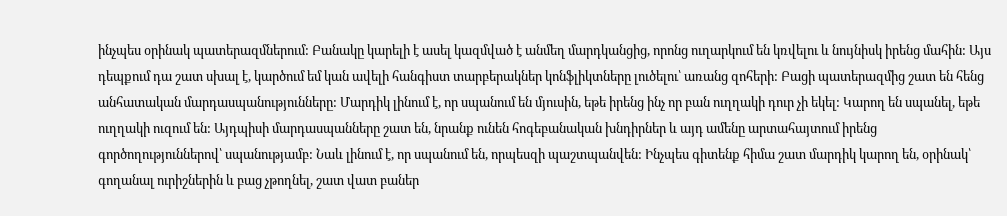ինչպես օրինակ պատերազմներում: Բանակը կարելի է ասել կազմված է անմեղ մարդկանցից, որոնց ուղարկում են կռվելու և նույնիսկ իրենց մահին: Այս դեպքում դա շատ սխալ է, կարծում եմ կան ավելի հանգիստ տարբերակներ կոնֆլիկտները լուծելու՝ առանց զոհերի: Բացի պատերազմից շատ են հենց անհատական մարդասպանությունները: Մարդիկ լինում է, որ սպանում են մյուսին, եթե իրենց ինչ որ բան ուղղակի դուր չի եկել: Կարող են սպանել, եթե ուղղակի ուզում են: Այդպիսի մարդասպանները շատ են, նրանք ունեն հոգեբանական խնդիրներ և այդ ամենը արտահայտում իրենց գործողություններով՝ սպանությամբ: Նաև լինում է, որ սպանում են, որպեսզի պաշտպանվեն: Ինչպես գիտենք հիմա շատ մարդիկ կարող են, օրինակ՝ գողանալ ուրիշներին և բաց չթողնել, շատ վատ բաներ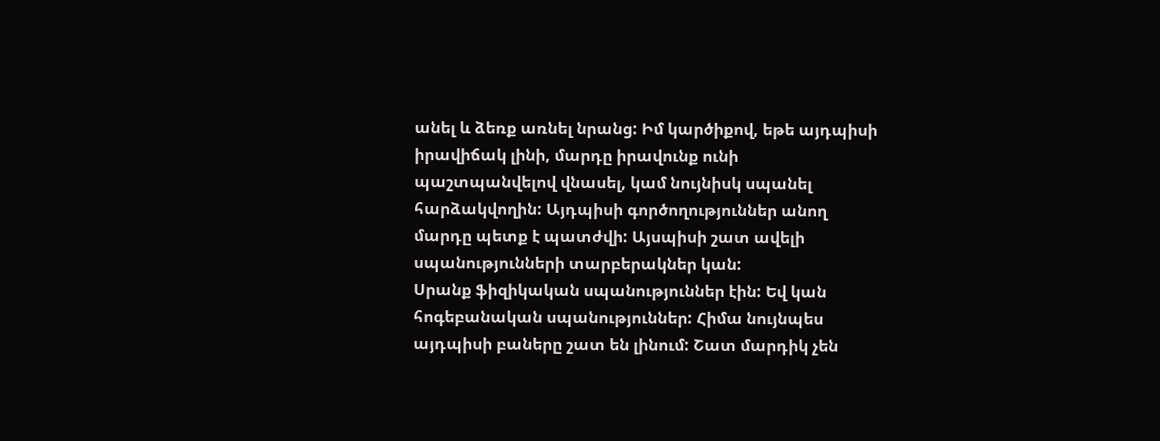անել և ձեռք առնել նրանց: Իմ կարծիքով, եթե այդպիսի իրավիճակ լինի, մարդը իրավունք ունի պաշտպանվելով վնասել, կամ նույնիսկ սպանել հարձակվողին: Այդպիսի գործողություններ անող մարդը պետք է պատժվի: Այսպիսի շատ ավելի սպանությունների տարբերակներ կան:
Սրանք ֆիզիկական սպանություններ էին: Եվ կան հոգեբանական սպանություններ: Հիմա նույնպես այդպիսի բաները շատ են լինում: Շատ մարդիկ չեն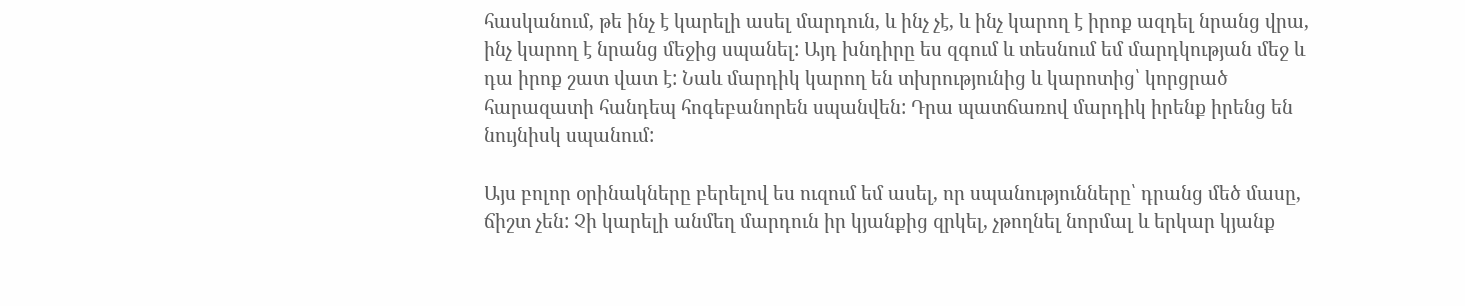հասկանում, թե ինչ է կարելի ասել մարդուն, և ինչ չէ, և ինչ կարող է իրոք ազդել նրանց վրա, ինչ կարող է նրանց մեջից սպանել: Այդ խնդիրը ես զգում և տեսնում եմ մարդկության մեջ և դա իրոք շատ վատ է: Նաև մարդիկ կարող են տխրությունից և կարոտից՝ կորցրած հարազատի հանդեպ հոգեբանորեն սպանվեն: Դրա պատճառով մարդիկ իրենք իրենց են նույնիսկ սպանում:

Այս բոլոր օրինակները բերելով ես ուզում եմ ասել, որ սպանությունները՝ դրանց մեծ մասը, ճիշտ չեն: Չի կարելի անմեղ մարդուն իր կյանքից զրկել, չթողնել նորմալ և երկար կյանք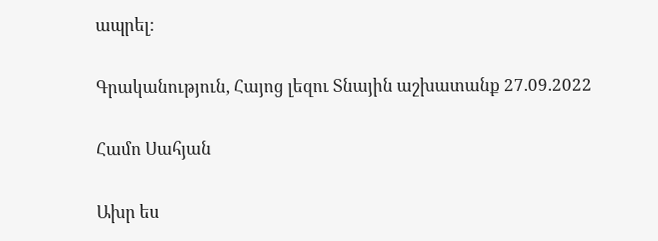ապրել:

Գրականություն, Հայոց լեզու Տնային աշխատանք 27.09.2022

Համո Սահյան

Ախր ես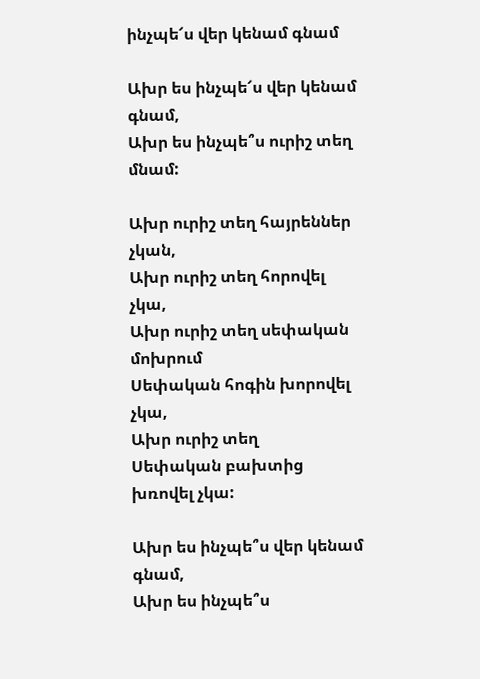ինչպե՜ս վեր կենամ գնամ

Ախր ես ինչպե՜ս վեր կենամ գնամ,
Ախր ես ինչպե՞ս ուրիշ տեղ մնամ:

Ախր ուրիշ տեղ հայրեններ չկան,
Ախր ուրիշ տեղ հորովել չկա,
Ախր ուրիշ տեղ սեփական մոխրում
Սեփական հոգին խորովել չկա,
Ախր ուրիշ տեղ
Սեփական բախտից խռովել չկա:

Ախր ես ինչպե՞ս վեր կենամ գնամ,
Ախր ես ինչպե՞ս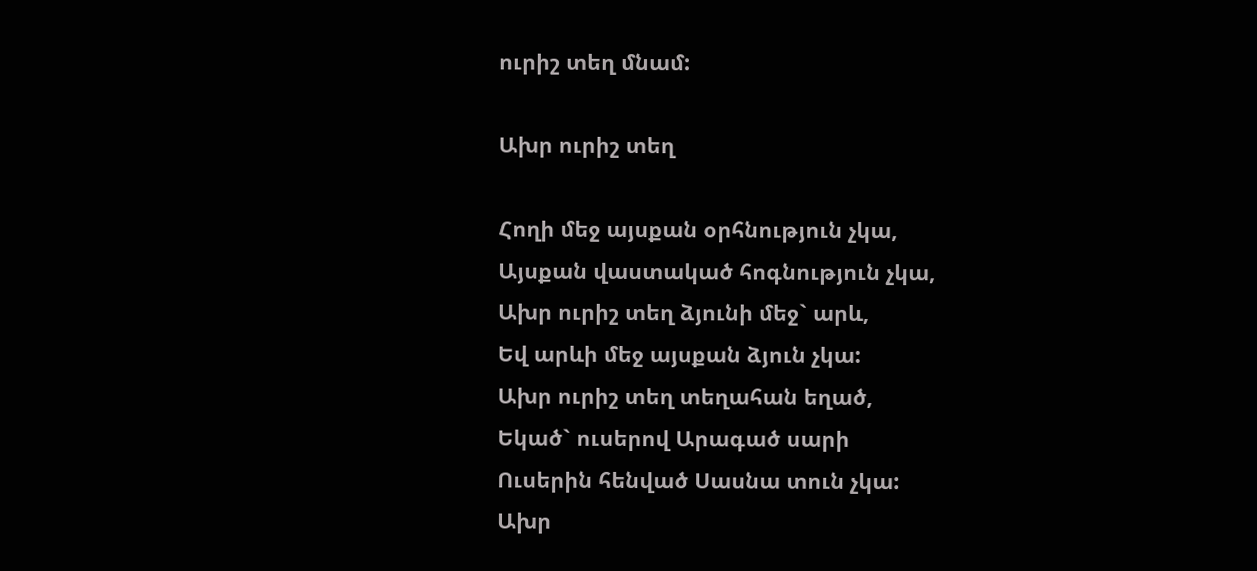ուրիշ տեղ մնամ:

Ախր ուրիշ տեղ

Հողի մեջ այսքան օրհնություն չկա,
Այսքան վաստակած հոգնություն չկա,
Ախր ուրիշ տեղ ձյունի մեջ` արև,
Եվ արևի մեջ այսքան ձյուն չկա:
Ախր ուրիշ տեղ տեղահան եղած,
Եկած` ուսերով Արագած սարի
Ուսերին հենված Սասնա տուն չկա:
Ախր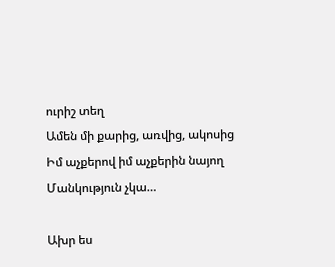ուրիշ տեղ
Ամեն մի քարից, առվից, ակոսից
Իմ աչքերով իմ աչքերին նայող
Մանկություն չկա…

Ախր ես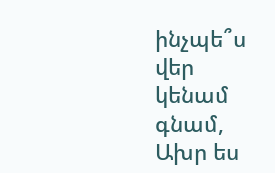ինչպե՞ս վեր կենամ գնամ,
Ախր ես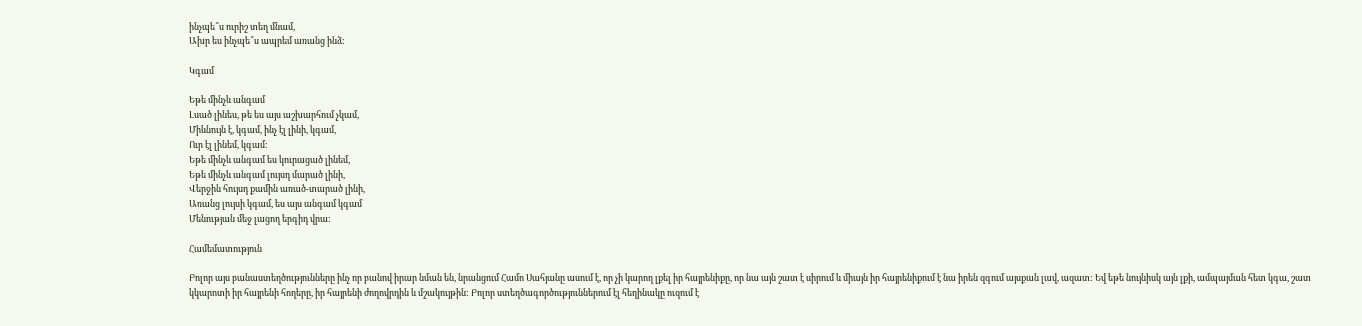ինչպե՞ս ուրիշ տեղ մնամ,
Ախր ես ինչպե՞ս ապրեմ առանց ինձ:

Կգամ

Եթե մինչև անգամ
Լսած լինես, թե ես այս աշխարհում չկամ,
Միևնույն է, կգամ, ինչ էլ լինի, կգամ,
Ուր էլ լինեմ, կգամ:
Եթե մինչև անգամ ես կուրացած լինեմ,
Եթե մինչև անգամ լույսդ մարած լինի,
Վերջին հույսդ քամին առած-տարած լինի,
Առանց լույսի կգամ, ես այս անգամ կգամ
Մենության մեջ լացող երգիդ վրա:

Համեմատություն

Բոլոր այս բանաստեղծությունները ինչ որ բանով իրար նման են, նրանցում Համո Սահյանը ասում է, որ չի կարող լքել իր հայրենիքը, որ նա այն շատ է սիրում և միայն իր հայրենիքում է նա իրեն զգում այսքան լավ, ազատ: Եվ եթե նույնիսկ այն լքի, ամպայման հետ կգա, շատ կկարոտի իր հայրենի հողերը, իր հայրենի ժողովրդին և մշակույթին: Բոլոր ստեղծագործություններում էլ հեղինակը ուզում է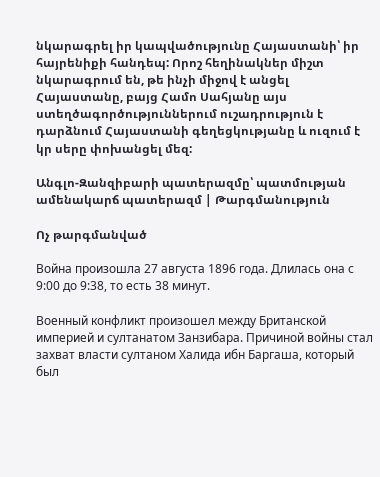նկարագրել իր կապվածությունը Հայաստանի՝ իր հայրենիքի հանդեպ: Որոշ հեղինակներ միշտ նկարագրում են, թե ինչի միջով է անցել Հայաստանը, բայց Համո Սահյանը այս ստեղծագործություններում ուշադրություն է դարձնում Հայաստանի գեղեցկությանը և ուզում է կր սերը փոխանցել մեզ:

Անգլո-Զանզիբարի պատերազմը՝ պատմության ամենակարճ պատերազմ | Թարգմանություն

Ոչ թարգմանված

Война произошла 27 августа 1896 года. Длилась она с 9:00 до 9:38, то есть 38 минут.

Военный конфликт произошел между Британской империей и султанатом Занзибара. Причиной войны стал захват власти султаном Халида ибн Баргаша, который был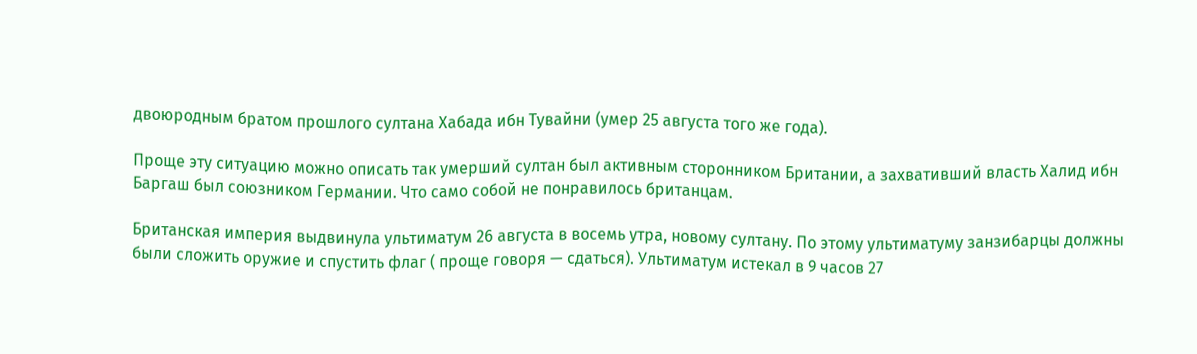двоюродным братом прошлого султана Хабада ибн Тувайни (умер 25 августа того же года).

Проще эту ситуацию можно описать так умерший султан был активным сторонником Британии, а захвативший власть Халид ибн Баргаш был союзником Германии. Что само собой не понравилось британцам.

Британская империя выдвинула ультиматум 26 августа в восемь утра, новому султану. По этому ультиматуму занзибарцы должны были сложить оружие и спустить флаг ( проще говоря — сдаться). Ультиматум истекал в 9 часов 27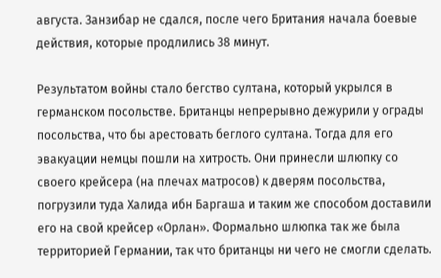августа. Занзибар не сдался, после чего Британия начала боевые действия, которые продлились 38 минут.

Результатом войны стало бегство султана, который укрылся в германском посольстве. Британцы непрерывно дежурили у ограды посольства, что бы арестовать беглого султана. Тогда для его эвакуации немцы пошли на хитрость. Они принесли шлюпку со своего крейсера (на плечах матросов) к дверям посольства, погрузили туда Халида ибн Баргаша и таким же способом доставили его на свой крейсер «Орлан». Формально шлюпка так же была территорией Германии, так что британцы ни чего не смогли сделать.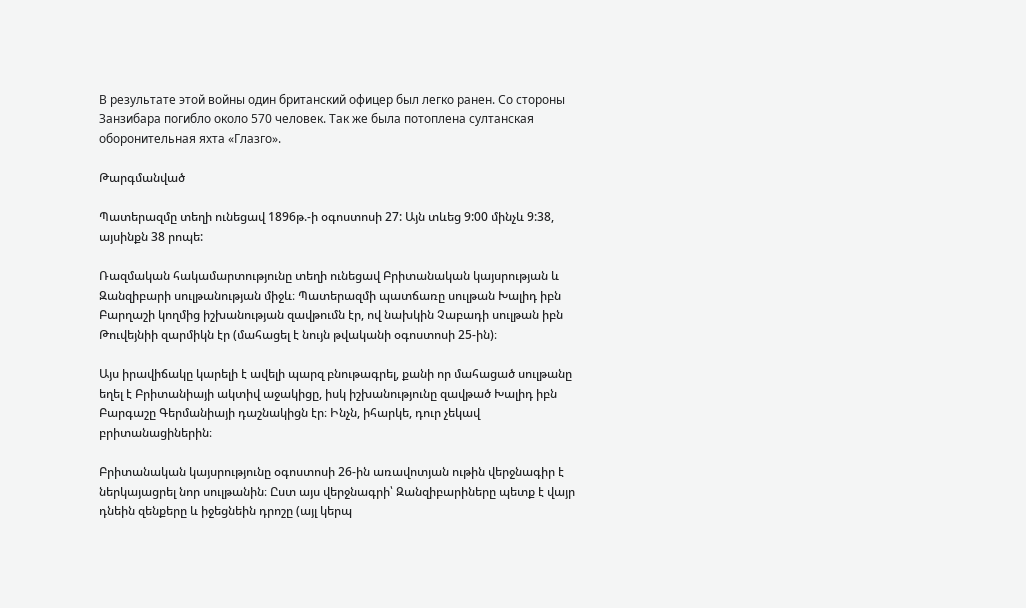В результате этой войны один британский офицер был легко ранен. Со стороны Занзибара погибло около 570 человек. Так же была потоплена султанская оборонительная яхта «Глазго».

Թարգմանված

Պատերազմը տեղի ունեցավ 1896թ.-ի օգոստոսի 27: Այն տևեց 9:00 մինչև 9:38, այսինքն 38 րոպե:

Ռազմական հակամարտությունը տեղի ունեցավ Բրիտանական կայսրության և Զանզիբարի սուլթանության միջև։ Պատերազմի պատճառը սուլթան Խալիդ իբն Բարղաշի կողմից իշխանության զավթումն էր, ով նախկին Չաբադի սուլթան իբն Թուվեյնիի զարմիկն էր (մահացել է նույն թվականի օգոստոսի 25-ին)։

Այս իրավիճակը կարելի է ավելի պարզ բնութագրել, քանի որ մահացած սուլթանը եղել է Բրիտանիայի ակտիվ աջակիցը, իսկ իշխանությունը զավթած Խալիդ իբն Բարգաշը Գերմանիայի դաշնակիցն էր։ Ինչն, իհարկե, դուր չեկավ բրիտանացիներին։

Բրիտանական կայսրությունը օգոստոսի 26-ին առավոտյան ութին վերջնագիր է ներկայացրել նոր սուլթանին։ Ըստ այս վերջնագրի՝ Զանզիբարիները պետք է վայր դնեին զենքերը և իջեցնեին դրոշը (այլ կերպ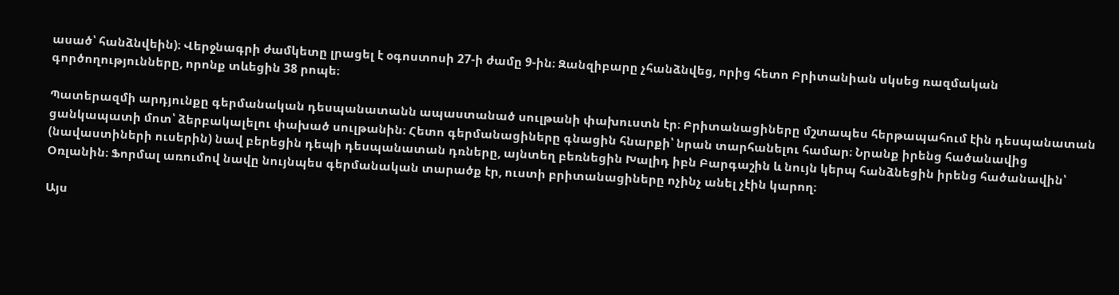ասած՝ հանձնվեին)։ Վերջնագրի ժամկետը լրացել է օգոստոսի 27-ի ժամը 9-ին։ Զանզիբարը չհանձնվեց, որից հետո Բրիտանիան սկսեց ռազմական գործողությունները, որոնք տևեցին 38 րոպե։

Պատերազմի արդյունքը գերմանական դեսպանատանն ապաստանած սուլթանի փախուստն էր։ Բրիտանացիները մշտապես հերթապահում էին դեսպանատան ցանկապատի մոտ՝ ձերբակալելու փախած սուլթանին։ Հետո գերմանացիները գնացին հնարքի՝ նրան տարհանելու համար։ Նրանք իրենց հածանավից (նավաստիների ուսերին) նավ բերեցին դեպի դեսպանատան դռները, այնտեղ բեռնեցին Խալիդ իբն Բարգաշին և նույն կերպ հանձնեցին իրենց հածանավին՝ Օռլանին։ Ֆորմալ առումով նավը նույնպես գերմանական տարածք էր, ուստի բրիտանացիները ոչինչ անել չէին կարող։

Այս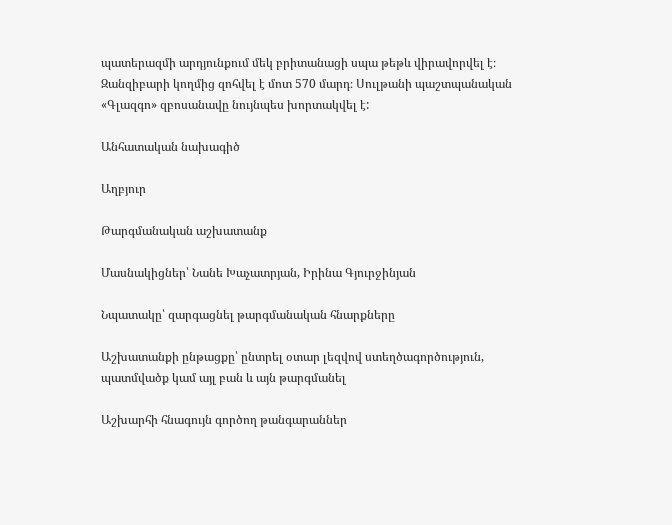պատերազմի արդյունքում մեկ բրիտանացի սպա թեթև վիրավորվել է։ Զանզիբարի կողմից զոհվել է մոտ 570 մարդ։ Սուլթանի պաշտպանական «Գլազգո» զբոսանավը նույնպես խորտակվել է:

Անհատական նախագիծ

Աղբյուր

Թարգմանական աշխատանք

Մասնակիցներ՝ Նանե Խաչատրյան, Իրինա Գյուրջինյան

Նպատակը՝ զարգացնել թարգմանական հնարքները

Աշխատանքի ընթացքը՝ ընտրել օտար լեզվով ստեղծագործություն, պատմվածք կամ այլ բան և այն թարգմանել

Աշխարհի հնագույն գործող թանգարաններ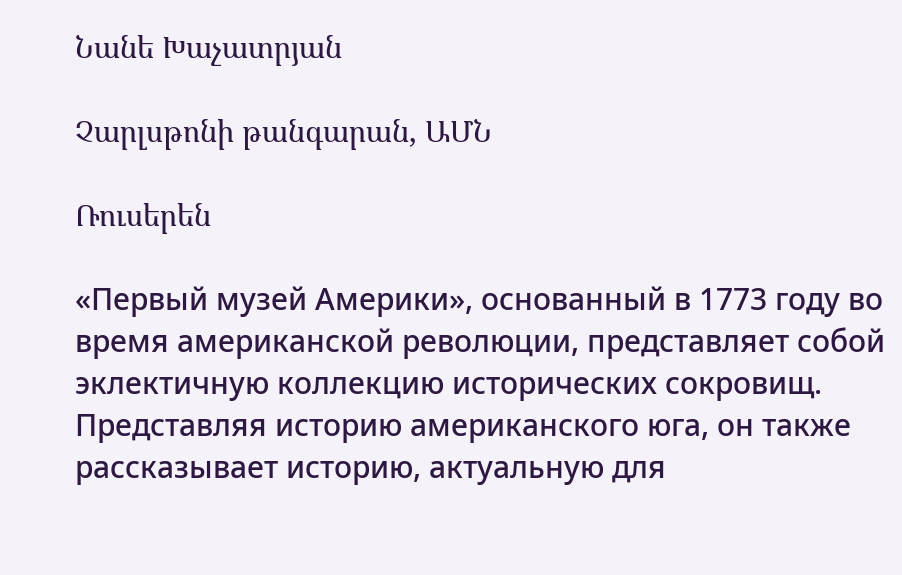Նանե Խաչատրյան

Չարլսթոնի թանգարան, ԱՄՆ

Ռուսերեն

«Первый музей Америки», основанный в 1773 году во время американской революции, представляет собой эклектичную коллекцию исторических сокровищ. Представляя историю американского юга, он также рассказывает историю, актуальную для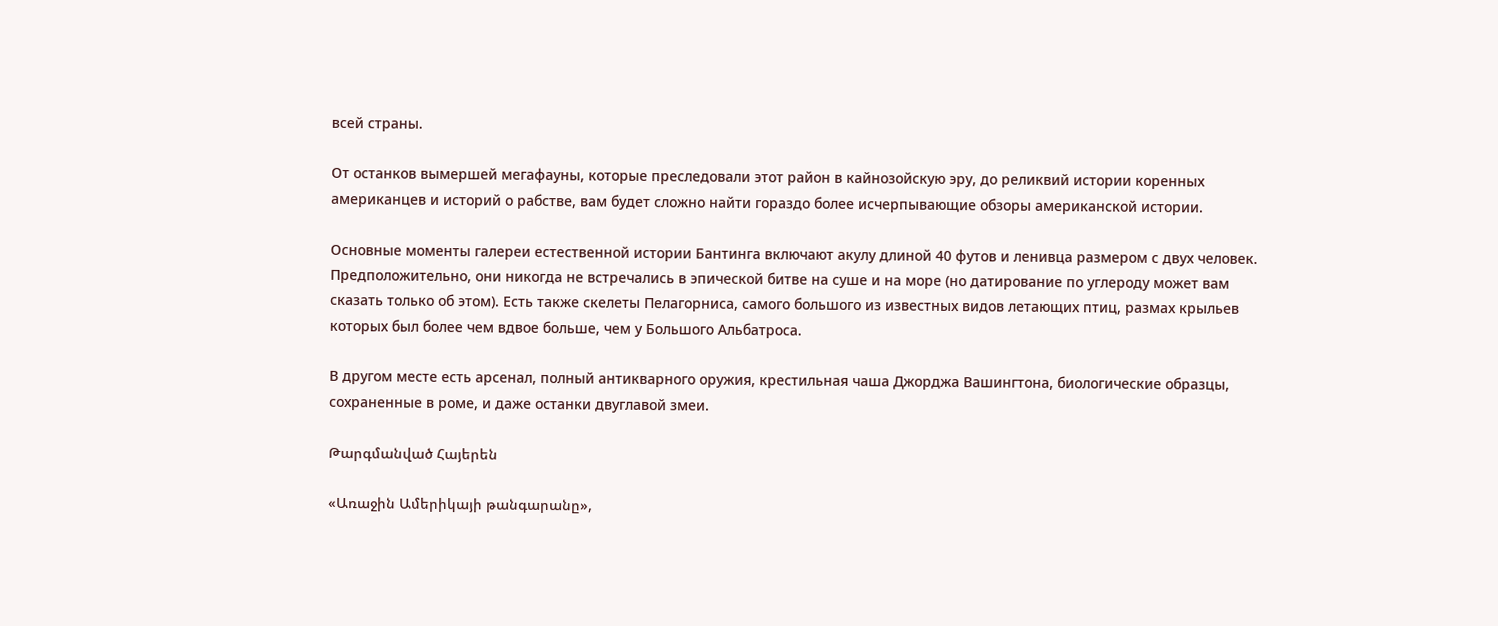всей страны.

От останков вымершей мегафауны, которые преследовали этот район в кайнозойскую эру, до реликвий истории коренных американцев и историй о рабстве, вам будет сложно найти гораздо более исчерпывающие обзоры американской истории.

Основные моменты галереи естественной истории Бантинга включают акулу длиной 40 футов и ленивца размером с двух человек. Предположительно, они никогда не встречались в эпической битве на суше и на море (но датирование по углероду может вам сказать только об этом). Есть также скелеты Пелагорниса, самого большого из известных видов летающих птиц, размах крыльев которых был более чем вдвое больше, чем у Большого Альбатроса.

В другом месте есть арсенал, полный антикварного оружия, крестильная чаша Джорджа Вашингтона, биологические образцы, сохраненные в роме, и даже останки двуглавой змеи.

Թարգմանված Հայերեն

«Առաջին Ամերիկայի թանգարանը»,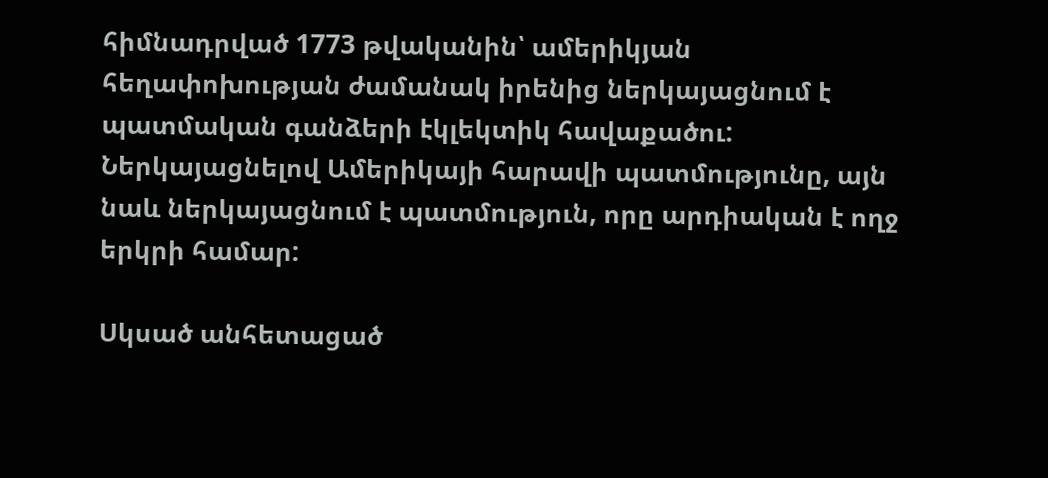հիմնադրված 1773 թվականին՝ ամերիկյան հեղափոխության ժամանակ իրենից ներկայացնում է պատմական գանձերի էկլեկտիկ հավաքածու: Ներկայացնելով Ամերիկայի հարավի պատմությունը, այն նաև ներկայացնում է պատմություն, որը արդիական է ողջ երկրի համար:

Սկսած անհետացած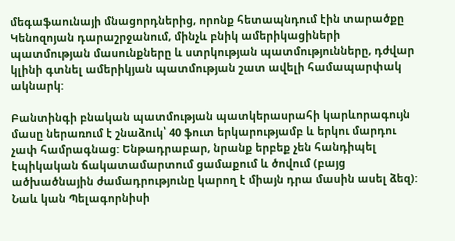մեգաֆաունայի մնացորդներից, որոնք հետապնդում էին տարածքը Կենոզոյան դարաշրջանում, մինչև բնիկ ամերիկացիների պատմության մասունքները և ստրկության պատմությունները, դժվար կլինի գտնել ամերիկյան պատմության շատ ավելի համապարփակ ակնարկ:

Բանտինգի բնական պատմության պատկերասրահի կարևորագույն մասը ներառում է շնաձուկ՝ 40 ֆուտ երկարությամբ և երկու մարդու չափ համրագնաց: Ենթադրաբար, նրանք երբեք չեն հանդիպել էպիկական ճակատամարտում ցամաքում և ծովում (բայց ածխածնային ժամադրությունը կարող է միայն դրա մասին ասել ձեզ): Նաև կան Պելագորնիսի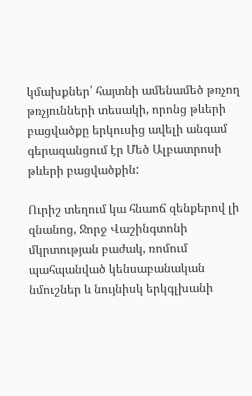կմախքներ՝ հայտնի ամենամեծ թռչող թռչյունների տեսակի, որոնց թևերի բացվածքը երկուսից ավելի անգամ գերազանցում էր Մեծ Ալբատրոսի թևերի բացվածքին:

Ուրիշ տեղում կա հնաոճ զենքերով լի զնանոց, Ջորջ Վաշինգտոնի մկրտության բաժակ, ռոմում պահպանված կենսաբանական նմուշներ և նույնիսկ երկգլխանի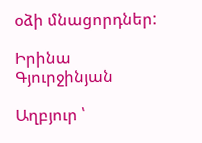օձի մնացորդներ:

Իրինա Գյուրջինյան

Աղբյուր ՝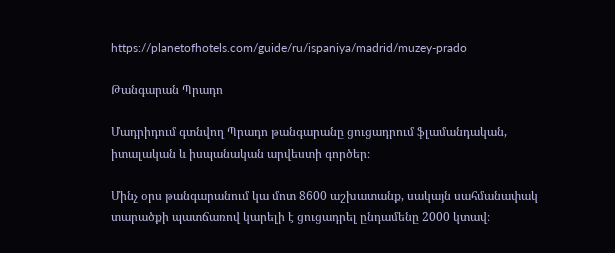https://planetofhotels.com/guide/ru/ispaniya/madrid/muzey-prado

Թանգարան Պրադո

Մադրիդում գտնվող Պրադո թանգարանը ցուցադրում ֆլամանդական, իտալական և իսպանական արվեստի գործեր։

Մինչ օրս թանգարանում կա մոտ 8600 աշխատանք, սակայն սահմանափակ տարածքի պատճառով կարելի է ցուցադրել ընդամենը 2000 կտավ։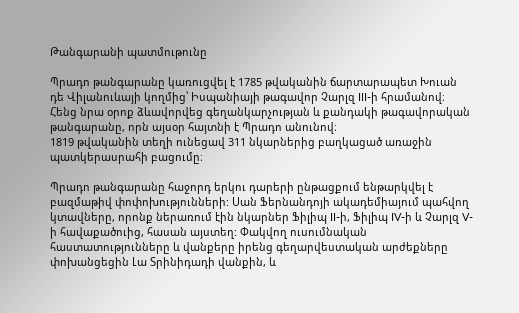Թանգարանի պատմութունը

Պրադո թանգարանը կառուցվել է 1785 թվականին ճարտարապետ Խուան դե Վիլանուևայի կողմից՝ Իսպանիայի թագավոր Չարլզ III-ի հրամանով։ Հենց նրա օրոք ձևավորվեց գեղանկարչության և քանդակի թագավորական թանգարանը, որն այսօր հայտնի է Պրադո անունով։
1819 թվականին տեղի ունեցավ 311 նկարներից բաղկացած առաջին պատկերասրահի բացումը։

Պրադո թանգարանը հաջորդ երկու դարերի ընթացքում ենթարկվել է բազմաթիվ փոփոխությունների: Սան Ֆերնանդոյի ակադեմիայում պահվող կտավները, որոնք ներառում էին նկարներ Ֆիլիպ II-ի, Ֆիլիպ IV-ի և Չարլզ V-ի հավաքածուից, հասան այստեղ: Փակվող ուսումնական հաստատությունները և վանքերը իրենց գեղարվեստական արժեքները փոխանցեցին Լա Տրինիդադի վանքին, և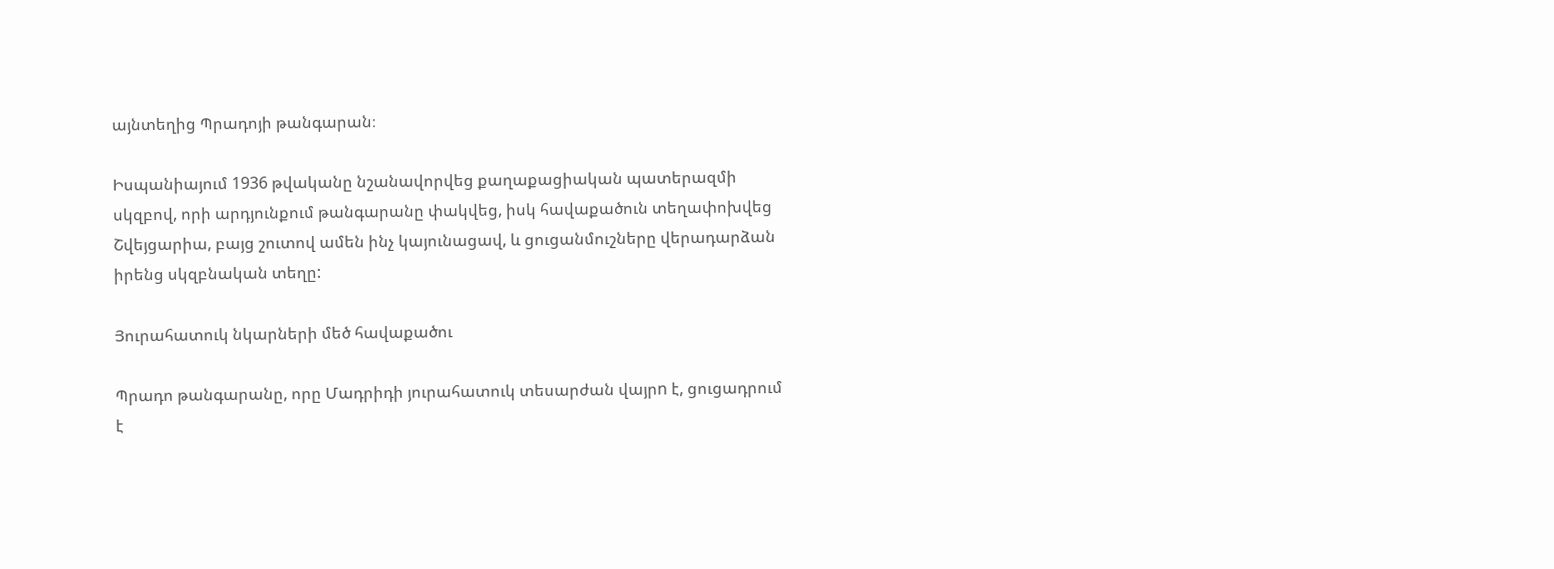այնտեղից Պրադոյի թանգարան։

Իսպանիայում 1936 թվականը նշանավորվեց քաղաքացիական պատերազմի սկզբով, որի արդյունքում թանգարանը փակվեց, իսկ հավաքածուն տեղափոխվեց Շվեյցարիա, բայց շուտով ամեն ինչ կայունացավ, և ցուցանմուշները վերադարձան իրենց սկզբնական տեղը:

Յուրահատուկ նկարների մեծ հավաքածու

Պրադո թանգարանը, որը Մադրիդի յուրահատուկ տեսարժան վայրn է, ցուցադրում է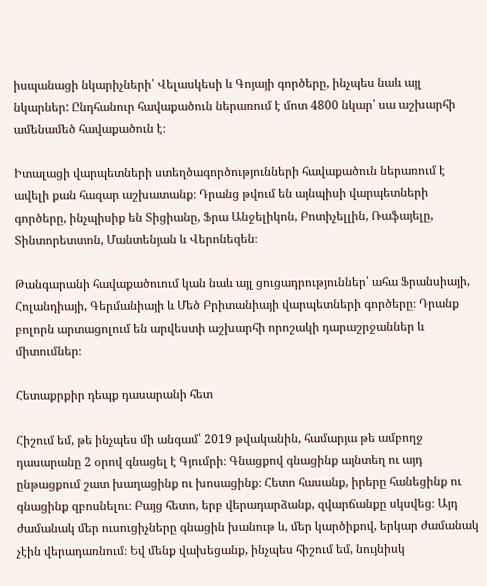իսպանացի նկարիչների՝ Վելասկեսի և Գոյայի գործերը, ինչպես նաև այլ նկարներ: Ընդհանուր հավաքածուն ներառում է մոտ 4800 նկար՝ սա աշխարհի ամենամեծ հավաքածուն է։

Իտալացի վարպետների ստեղծագործությունների հավաքածուն ներառում է ավելի քան հազար աշխատանք։ Դրանց թվում են այնպիսի վարպետների գործերը, ինչպիսիք են Տիցիանը, Ֆրա Անջելիկոն, Բոտիչելլին, Ռաֆայելը, Տինտորետտոն, Մանտենյան և Վերոնեզեն։

Թանգարանի հավաքածուում կան նաև այլ ցուցադրություններ՝ ահա Ֆրանսիայի, Հոլանդիայի, Գերմանիայի և Մեծ Բրիտանիայի վարպետների գործերը։ Դրանք բոլորն արտացոլում են արվեստի աշխարհի որոշակի դարաշրջաններ և միտումներ։

Հետաքրքիր դեպք դասարանի հետ

Հիշում եմ, թե ինչպես մի անգամ՝ 2019 թվականին, համարյա թե ամբողջ դասարանը 2 օրով գնացել է Գյումրի։ Գնացքով գնացինք այնտեղ ու այդ ընթացքում շատ խաղացինք ու խոսացինք։ Հետո հասանք, իրերը հանեցինք ու գնացինք զբոսնելու։ Բայց հետո, երբ վերադարձանք, զվարճանքը սկսվեց։ Այդ ժամանակ մեր ուսուցիչները գնացին խանութ և, մեր կարծիքով, երկար ժամանակ չէին վերադառնում։ Եվ մենք վախեցանք, ինչպես հիշում եմ, նույնիսկ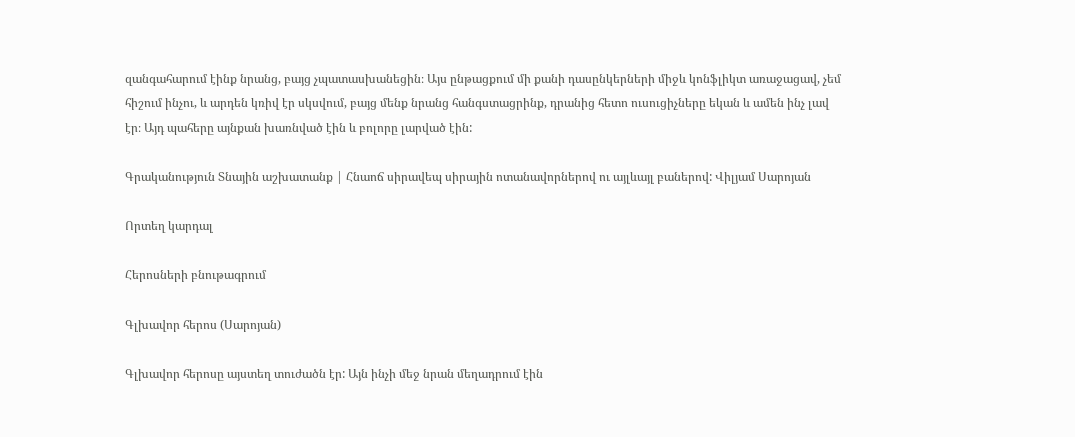զանգահարում էինք նրանց, բայց չպատասխանեցին։ Այս ընթացքում մի քանի դասընկերների միջև կոնֆլիկտ առաջացավ, չեմ հիշում ինչու, և արդեն կռիվ էր սկսվում, բայց մենք նրանց հանգստացրինք, դրանից հետո ուսուցիչները եկան և ամեն ինչ լավ էր։ Այդ պահերը այնքան խառնված էին և բոլորը լարված էին:

Գրականություն Տնային աշխատանք | Հնաոճ սիրավեպ սիրային ոտանավորներով ու այլևայլ բաներով: Վիլյամ Սարոյան

Որտեղ կարդալ

Հերոսների բնութագրում

Գլխավոր հերոս (Սարոյան)

Գլխավոր հերոսը այստեղ տուժածն էր: Այն ինչի մեջ նրան մեղադրում էին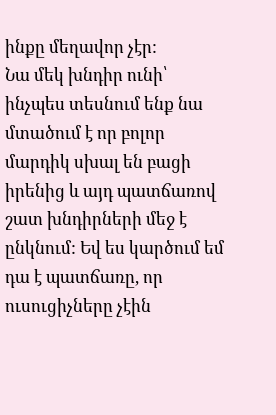ինքը մեղավոր չէր:
Նա մեկ խնդիր ունի՝ ինչպես տեսնում ենք նա մտածում է որ բոլոր մարդիկ սխալ են բացի իրենից և այդ պատճառով շատ խնդիրների մեջ է ընկնում: Եվ ես կարծում եմ դա է պատճառը, որ ուսուցիչները չէին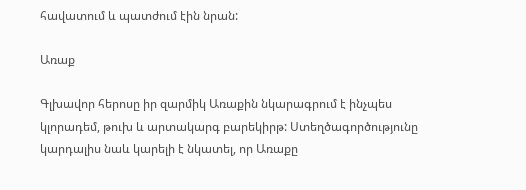հավատում և պատժում էին նրան:

Առաք

Գլխավոր հերոսը իր զարմիկ Առաքին նկարագրում է ինչպես կլորադեմ, թուխ և արտակարգ բարեկիրթ: Ստեղծագործությունը կարդալիս նաև կարելի է նկատել, որ Առաքը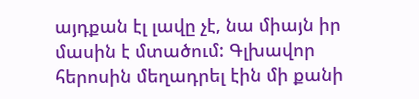այդքան էլ լավը չէ, նա միայն իր մասին է մտածում: Գլխավոր հերոսին մեղադրել էին մի քանի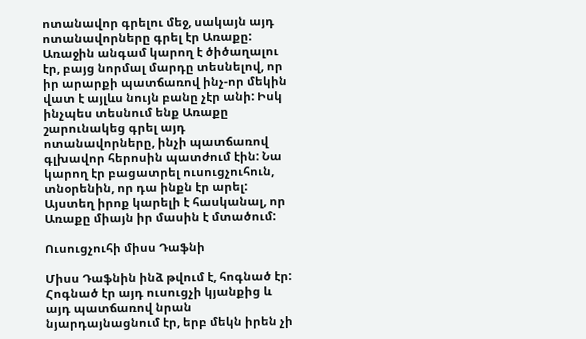ոտանավոր գրելու մեջ, սակայն այդ ոտանավորները գրել էր Առաքը: Առաջին անգամ կարող է ծիծաղալու էր, բայց նորմալ մարդը տեսնելով, որ իր արարքի պատճառով ինչ-որ մեկին վատ է այլևս նույն բանը չէր անի: Իսկ ինչպես տեսնում ենք Առաքը շարունակեց գրել այդ ոտանավորները, ինչի պատճառով գլխավոր հերոսին պատժում էին: Նա կարող էր բացատրել ուսուցչուհուն, տնօրենին, որ դա ինքն էր արել: Այստեղ իրոք կարելի է հասկանալ, որ Առաքը միայն իր մասին է մտածում:

Ուսուցչուհի միսս Դաֆնի

Միսս Դաֆնին ինձ թվում է, հոգնած էր: Հոգնած էր այդ ուսուցչի կյանքից և այդ պատճառով նրան նյարդայնացնում էր, երբ մեկն իրեն չի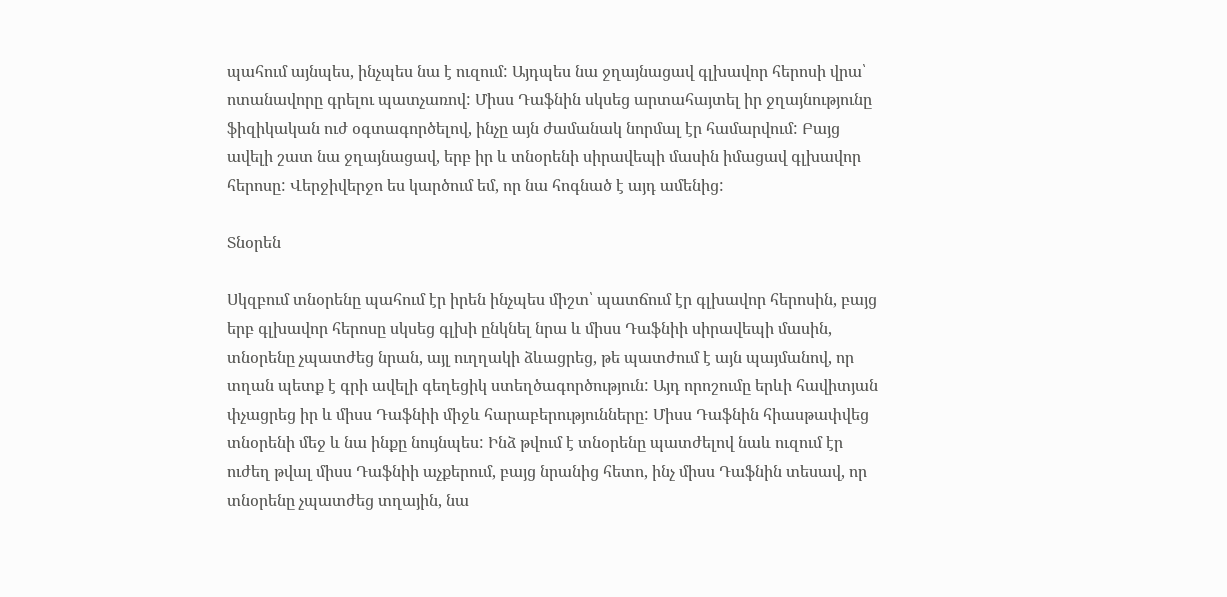պահում այնպես, ինչպես նա է ուզում: Այդպես նա ջղայնացավ գլխավոր հերոսի վրա՝ ոտանավորը գրելու պատչառով: Միսս Դաֆնին սկսեց արտահայտել իր ջղայնությունը ֆիզիկական ուժ օգտագործելով, ինչը այն ժամանակ նորմալ էր համարվում: Բայց ավելի շատ նա ջղայնացավ, երբ իր և տնօրենի սիրավեպի մասին իմացավ գլխավոր հերոսը: Վերջիվերջո ես կարծում եմ, որ նա հոգնած է այդ ամենից:

Տնօրեն

Սկզբում տնօրենը պահում էր իրեն ինչպես միշտ՝ պատճում էր գլխավոր հերոսին, բայց երբ գլխավոր հերոսը սկսեց գլխի ընկնել նրա և միսս Դաֆնիի սիրավեպի մասին, տնօրենը չպատժեց նրան, այլ ուղղակի ձևացրեց, թե պատժում է այն պայմանով, որ տղան պետք է գրի ավելի գեղեցիկ ստեղծագործություն: Այդ որոշումը երևի հավիտյան փչացրեց իր և միսս Դաֆնիի միջև հարաբերությունները: Միսս Դաֆնին հիասթափվեց տնօրենի մեջ և նա ինքը նույնպես: Ինձ թվում է տնօրենը պատժելով նաև ուզում էր ուժեղ թվալ միսս Դաֆնիի աչքերում, բայց նրանից հետո, ինչ միսս Դաֆնին տեսավ, որ տնօրենը չպատժեց տղային, նա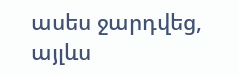ասես ջարդվեց, այլևս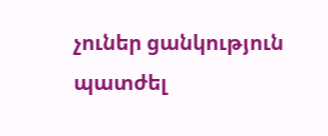չուներ ցանկություն պատժել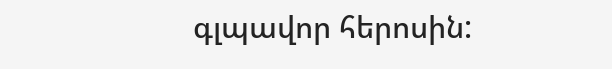գլպավոր հերոսին: